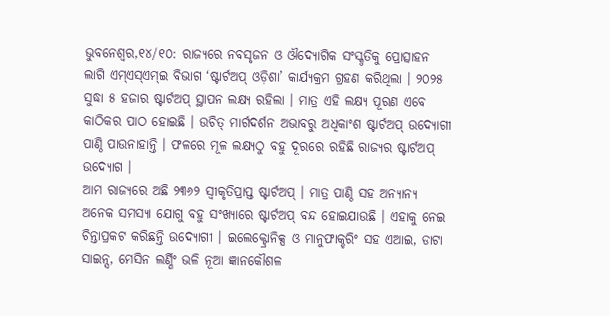ଭୁବନେଶ୍ୱର,୧୪/୧୦: ରାଜ୍ୟରେ ନବସୃଜନ ଓ ଔଦ୍ୟୋଗିକ ସଂସ୍କୃତିକୁ ପ୍ରୋତ୍ସାହନ ଲାଗି ଏମ୍ଏସ୍ଏମ୍ଇ ବିଭାଗ ‘ଷ୍ଟାର୍ଟଅପ୍ ଓଡ଼ିଶା’ କାର୍ଯ୍ୟକ୍ରମ ଗ୍ରହଣ କରିଥିଲା । ୨୦୨୫ ସୁଦ୍ଧା ୫ ହଜାର ଷ୍ଟାର୍ଟଅପ୍ ସ୍ଥାପନ ଲକ୍ଷ୍ୟ ରହିଲା । ମାତ୍ର ଏହି ଲକ୍ଷ୍ୟ ପୂରଣ ଏବେ କାଠିକର ପାଠ ହୋଇଛି । ଉଚିତ୍ ମାର୍ଗଦର୍ଶନ ଅଭାବରୁ ଅଧିକାଂଶ ଷ୍ଟାର୍ଟଅପ୍ ଉଦ୍ୟୋଗୀ ପାଣ୍ଠି ପାଉନାହାନ୍ତି । ଫଳରେ ମୂଳ ଲକ୍ଷ୍ୟଠୁ ବହୁ ଦୂରରେ ରହିଛି ରାଜ୍ୟର ଷ୍ଟାର୍ଟଅପ୍ ଉଦ୍ୟୋଗ ।
ଆମ ରାଜ୍ୟରେ ଅଛି ୨୩୬୨ ସ୍ୱୀକୃତିପ୍ରାପ୍ତ ଷ୍ଟାର୍ଟଅପ୍ । ମାତ୍ର ପାଣ୍ଠି ସହ ଅନ୍ୟାନ୍ୟ ଅନେକ ସମସ୍ୟା ଯୋଗୁ ବହୁ ସଂଖ୍ୟାରେ ଷ୍ଟାର୍ଟଅପ୍ ବନ୍ଦ ହୋଇଯାଉଛି । ଏହାକୁ ନେଇ ଚିନ୍ତାପ୍ରକଟ କରିଛନ୍ତି ଉଦ୍ୟୋଗୀ । ଇଲେକ୍ଟ୍ରୋନିକ୍ସ ଓ ମାନୁଫାକ୍ଚରିଂ ସହ ଏଆଇ, ଡାଟା ସାଇନ୍ସ, ମେସିନ ଲର୍ଣ୍ଣିଂ ଭଳି ନୂଆ ଜ୍ଞାନକୌଶଳ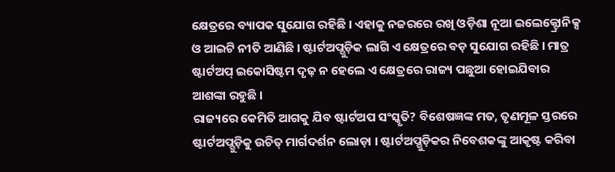କ୍ଷେତ୍ରରେ ବ୍ୟାପକ ସୁଯୋଗ ରହିଛି । ଏହାକୁ ନଜରରେ ରଖି ଓଡ଼ିଶା ନୂଆ ଇଲେକ୍ଟ୍ରୋନିକ୍ସ ଓ ଆଇଟି ନୀତି ଆଣିଛି । ଷ୍ଟାର୍ଟଅପ୍ଗୁଡ଼ିକ ଲାଗି ଏ କ୍ଷେତ୍ରରେ ବଡ଼ ସୁଯୋଗ ରହିଛି । ମାତ୍ର ଷ୍ଟାର୍ଟଅପ୍ ଇକୋସିଷ୍ଟମ ଦୃଢ଼ ନ ହେଲେ ଏ କ୍ଷେତ୍ରରେ ରାଜ୍ୟ ପଛୁଆ ହୋଇଯିବାର ଆଶଙ୍କା ରହୁଛି ।
ରାଜ୍ୟରେ କେମିତି ଆଗକୁ ଯିବ ଷ୍ଟାର୍ଟଅପ ସଂସ୍କୃତି? ବିଶେଷଜ୍ଞଙ୍କ ମତ, ତୃଣମୂଳ ସ୍ତରରେ ଷ୍ଟାର୍ଟଅପ୍ଗୁଡ଼ିକୁ ଉଚିତ୍ ମାର୍ଗଦର୍ଶନ ଲୋଡ଼ା । ଷ୍ଟାର୍ଟଅପ୍ଗୁଡ଼ିକର ନିବେଶକଙ୍କୁ ଆକୃଷ୍ଟ କରିବା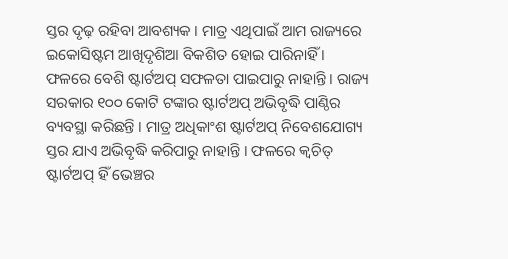ସ୍ତର ଦୃଢ଼ ରହିବା ଆବଶ୍ୟକ । ମାତ୍ର ଏଥିପାଇଁ ଆମ ରାଜ୍ୟରେ ଇକୋସିଷ୍ଟମ ଆଖିଦୃଶିଆ ବିକଶିତ ହୋଇ ପାରିନାହିଁ । ଫଳରେ ବେଶି ଷ୍ଟାର୍ଟଅପ୍ ସଫଳତା ପାଇପାରୁ ନାହାନ୍ତି । ରାଜ୍ୟ ସରକାର ୧୦୦ କୋଟି ଟଙ୍କାର ଷ୍ଟାର୍ଟଅପ୍ ଅଭିବୃଦ୍ଧି ପାଣ୍ଠିର ବ୍ୟବସ୍ଥା କରିଛନ୍ତି । ମାତ୍ର ଅଧିକାଂଶ ଷ୍ଟାର୍ଟଅପ୍ ନିବେଶଯୋଗ୍ୟ ସ୍ତର ଯାଏ ଅଭିବୃଦ୍ଧି କରିପାରୁ ନାହାନ୍ତି । ଫଳରେ କ୍ୱଚିତ୍ ଷ୍ଟାର୍ଟଅପ୍ ହିଁ ଭେଞ୍ଚର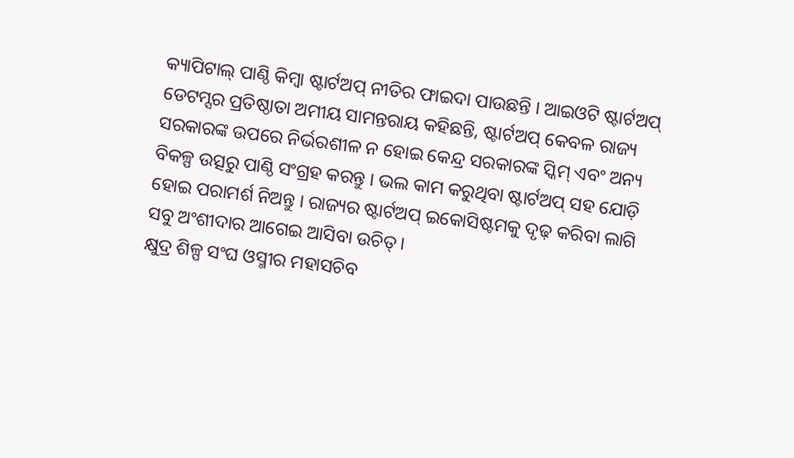କ୍ୟାପିଟାଲ୍ ପାଣ୍ଠି କିମ୍ବା ଷ୍ଟାର୍ଟଅପ୍ ନୀତିର ଫାଇଦା ପାଉଛନ୍ତି । ଆଇଓଟି ଷ୍ଟାର୍ଟଅପ୍ ଡେଟମ୍ସର ପ୍ରତିଷ୍ଠାତା ଅମୀୟ ସାମନ୍ତରାୟ କହିଛନ୍ତି, ଷ୍ଟାର୍ଟଅପ୍ କେବଳ ରାଜ୍ୟ ସରକାରଙ୍କ ଉପରେ ନିର୍ଭରଶୀଳ ନ ହୋଇ କେନ୍ଦ୍ର ସରକାରଙ୍କ ସ୍କିମ୍ ଏବଂ ଅନ୍ୟ ବିକଳ୍ପ ଉତ୍ସରୁ ପାଣ୍ଠି ସଂଗ୍ରହ କରନ୍ତୁ । ଭଲ କାମ କରୁଥିବା ଷ୍ଟାର୍ଟଅପ୍ ସହ ଯୋଡ଼ି ହୋଇ ପରାମର୍ଶ ନିଅନ୍ତୁ । ରାଜ୍ୟର ଷ୍ଟାର୍ଟଅପ୍ ଇକୋସିଷ୍ଟମକୁ ଦୃଢ଼ କରିବା ଲାଗି ସବୁ ଅଂଶୀଦାର ଆଗେଇ ଆସିବା ଉଚିତ୍ ।
କ୍ଷୁଦ୍ର ଶିଳ୍ପ ସଂଘ ଓସ୍ମୀର ମହାସଚିବ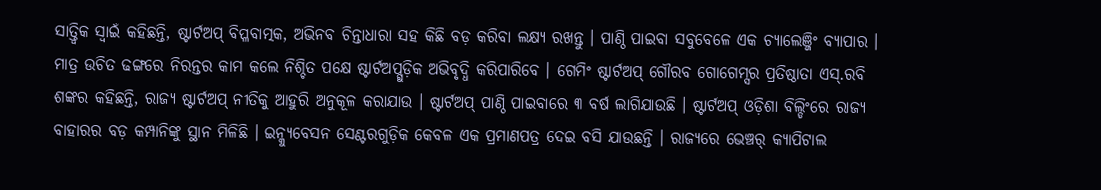ସାତ୍ତ୍ୱିକ ସ୍ୱାଇଁ କହିଛନ୍ତି, ଷ୍ଟାର୍ଟଅପ୍ ବିପ୍ଳବାତ୍ମକ, ଅଭିନବ ଚିନ୍ତାଧାରା ସହ କିଛି ବଡ଼ କରିବା ଲକ୍ଷ୍ୟ ରଖନ୍ତୁ । ପାଣ୍ଠି ପାଇବା ସବୁବେଳେ ଏକ ଚ୍ୟାଲେଞ୍ଜିଂ ବ୍ୟାପାର । ମାତ୍ର ଉଚିତ ଢଙ୍ଗରେ ନିରନ୍ତର କାମ କଲେ ନିଶ୍ଚିତ ପକ୍ଷେ ଷ୍ଟାର୍ଟଅପ୍ଗୁଡ଼ିକ ଅଭିବୃଦ୍ଧି କରିପାରିବେ । ଗେମିଂ ଷ୍ଟାର୍ଟଅପ୍ ଗୌରବ ଗୋଗେମ୍ସର ପ୍ରତିଷ୍ଠାତା ଏସ୍.ରବି ଶଙ୍କର କହିଛନ୍ତି, ରାଜ୍ୟ ଷ୍ଟାର୍ଟଅପ୍ ନୀତିକୁ ଆହୁରି ଅନୁକୂଳ କରାଯାଉ । ଷ୍ଟାର୍ଟଅପ୍ ପାଣ୍ଠି ପାଇବାରେ ୩ ବର୍ଷ ଲାଗିଯାଉଛି । ଷ୍ଟାର୍ଟଅପ୍ ଓଡ଼ିଶା ବିଲ୍ଡିଂରେ ରାଜ୍ୟ ବାହାରର ବଡ଼ କମ୍ପାନିଙ୍କୁ ସ୍ଥାନ ମିଳିଛି । ଇନ୍କ୍ୟୁବେସନ ସେଣ୍ଟରଗୁଡ଼ିକ କେବଳ ଏକ ପ୍ରମାଣପତ୍ର ଦେଇ ବସି ଯାଉଛନ୍ତି । ରାଜ୍ୟରେ ଭେଞ୍ଚର୍ କ୍ୟାପିଟାଲ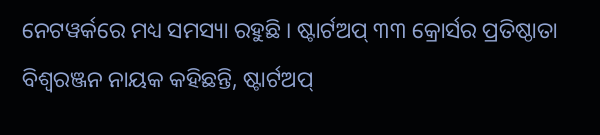ନେଟୱର୍କରେ ମଧ୍ୟ ସମସ୍ୟା ରହୁଛି । ଷ୍ଟାର୍ଟଅପ୍ ୩୩ କ୍ରୋର୍ସର ପ୍ରତିଷ୍ଠାତା ବିଶ୍ୱରଞ୍ଜନ ନାୟକ କହିଛନ୍ତି, ଷ୍ଟାର୍ଟଅପ୍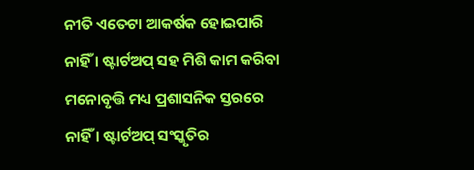ନୀତି ଏତେଟା ଆକର୍ଷକ ହୋଇପାରି ନାହିଁ । ଷ୍ଟାର୍ଟଅପ୍ ସହ ମିଶି କାମ କରିବା ମନୋବୃତ୍ତି ମଧ୍ୟ ପ୍ରଶାସନିକ ସ୍ତରରେ ନାହିଁ । ଷ୍ଟାର୍ଟଅପ୍ ସଂସ୍କୃତିର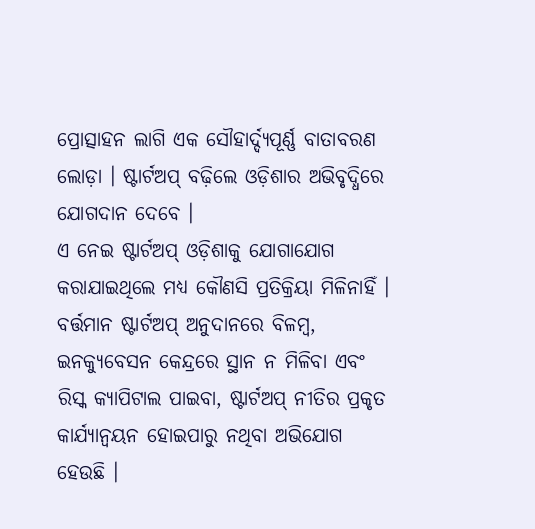ପ୍ରୋତ୍ସାହନ ଲାଗି ଏକ ସୌହାର୍ଦ୍ଦ୍ୟପୂର୍ଣ୍ଣ ବାତାବରଣ ଲୋଡ଼ା । ଷ୍ଟାର୍ଟଅପ୍ ବଢ଼ିଲେ ଓଡ଼ିଶାର ଅଭିବୃଦ୍ଧିରେ ଯୋଗଦାନ ଦେବେ ।
ଏ ନେଇ ଷ୍ଟାର୍ଟଅପ୍ ଓଡ଼ିଶାକୁ ଯୋଗାଯୋଗ କରାଯାଇଥିଲେ ମଧ୍ୟ କୌଣସି ପ୍ରତିକ୍ରିୟା ମିଳିନାହିଁ । ବର୍ତ୍ତମାନ ଷ୍ଟାର୍ଟଅପ୍ ଅନୁଦାନରେ ବିଳମ୍ବ, ଇନକ୍ୟୁବେସନ କେନ୍ଦ୍ରରେ ସ୍ଥାନ ନ ମିଳିବା ଏବଂ ରିସ୍କ କ୍ୟାପିଟାଲ ପାଇବା, ଷ୍ଟାର୍ଟଅପ୍ ନୀତିର ପ୍ରକୃତ କାର୍ଯ୍ୟାନ୍ୱୟନ ହୋଇପାରୁ ନଥିବା ଅଭିଯୋଗ ହେଉଛି ।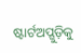ଷ୍ଟାର୍ଟଅପ୍ଗୁଡ଼ିକୁ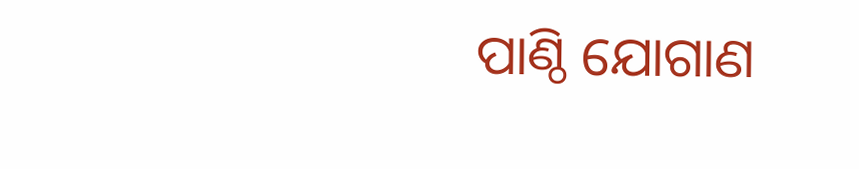ପାଣ୍ଠି ଯୋଗାଣ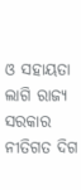ଓ ସହାୟତା ଲାଗି ରାଜ୍ୟ ସରକାର ନୀତିଗତ ଦିଗ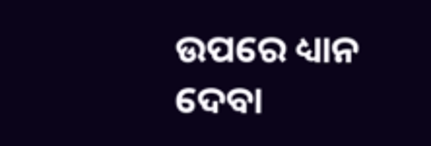ଉପରେ ଧ୍ୟାନ ଦେବା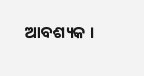ଆବଶ୍ୟକ ।